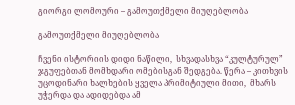გიორგი ლომოური – გამოუთქმელი მიუღებლობა

გამოუთქმელი მიუღებლობა

ჩვენი ისტორიის დიდი ნაწილი,  სხვადასხვა “კულტურულ” ჯგუფებთან მომხდარი ომებისგან შედგება. წერა – კითხვის უცოდინარი ხალხების ყველა პრიმიტიული მითი,  მხარს უჭერდა და ადიდებდა ამ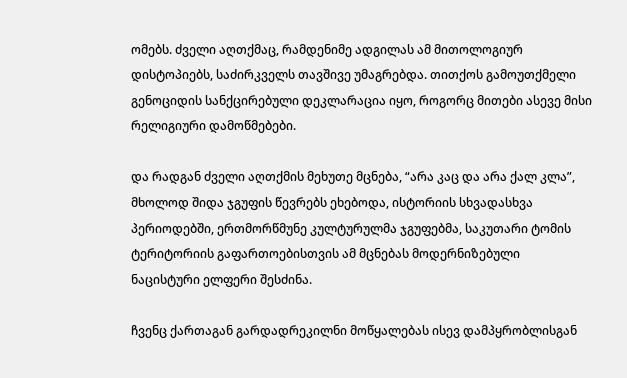ომებს. ძველი აღთქმაც, რამდენიმე ადგილას ამ მითოლოგიურ დისტოპიებს, საძირკველს თავშივე უმაგრებდა. თითქოს გამოუთქმელი გენოციდის სანქცირებული დეკლარაცია იყო, როგორც მითები ასევე მისი რელიგიური დამოწმებები.

და რადგან ძველი აღთქმის მეხუთე მცნება, “არა კაც და არა ქალ კლა”,   მხოლოდ შიდა ჯგუფის წევრებს ეხებოდა, ისტორიის სხვადასხვა პერიოდებში, ერთმორწმუნე კულტურულმა ჯგუფებმა, საკუთარი ტომის ტერიტორიის გაფართოებისთვის ამ მცნებას მოდერნიზებული  ნაცისტური ელფერი შესძინა.

ჩვენც ქართაგან გარდადრეკილნი მოწყალებას ისევ დამპყრობლისგან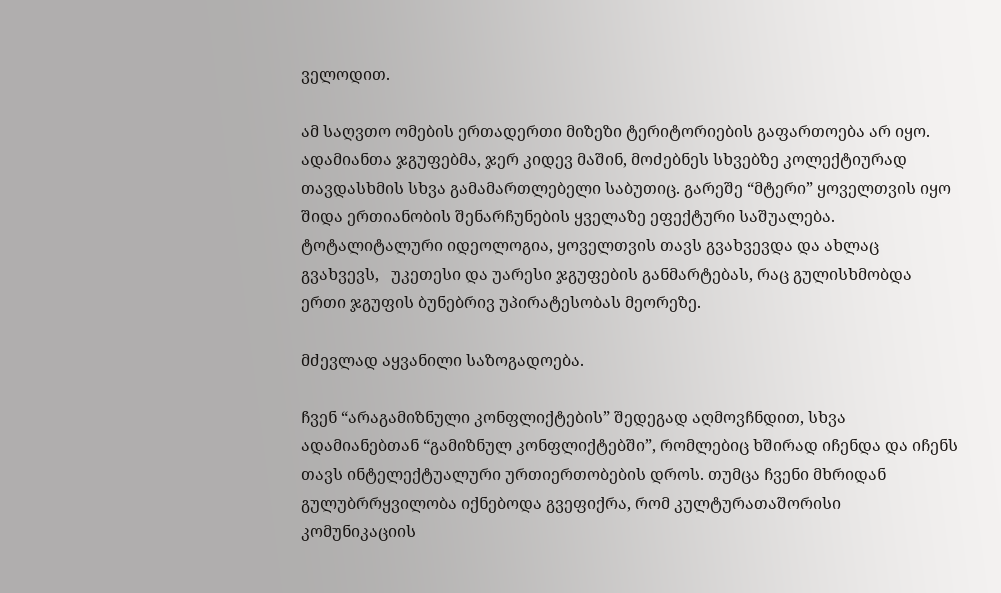ველოდით.

ამ საღვთო ომების ერთადერთი მიზეზი ტერიტორიების გაფართოება არ იყო.  ადამიანთა ჯგუფებმა, ჯერ კიდევ მაშინ, მოძებნეს სხვებზე კოლექტიურად თავდასხმის სხვა გამამართლებელი საბუთიც. გარეშე “მტერი” ყოველთვის იყო შიდა ერთიანობის შენარჩუნების ყველაზე ეფექტური საშუალება. ტოტალიტალური იდეოლოგია, ყოველთვის თავს გვახვევდა და ახლაც გვახვევს,   უკეთესი და უარესი ჯგუფების განმარტებას, რაც გულისხმობდა  ერთი ჯგუფის ბუნებრივ უპირატესობას მეორეზე.

მძევლად აყვანილი საზოგადოება.

ჩვენ “არაგამიზნული კონფლიქტების” შედეგად აღმოვჩნდით, სხვა ადამიანებთან “გამიზნულ კონფლიქტებში”, რომლებიც ხშირად იჩენდა და იჩენს თავს ინტელექტუალური ურთიერთობების დროს. თუმცა ჩვენი მხრიდან გულუბრრყვილობა იქნებოდა გვეფიქრა, რომ კულტურათაშორისი კომუნიკაციის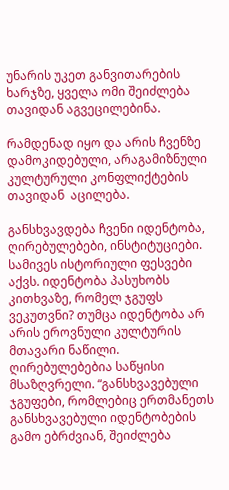უნარის უკეთ განვითარების ხარჯზე, ყველა ომი შეიძლება თავიდან აგვეცილებინა.

რამდენად იყო და არის ჩვენზე დამოკიდებული, არაგამიზნული კულტურული კონფლიქტების თავიდან  აცილება.

განსხვავდება ჩვენი იდენტობა, ღირებულებები, ინსტიტუციები. სამივეს ისტორიული ფესვები აქვს. იდენტობა პასუხობს კითხვაზე, რომელ ჯგუფს ვეკუთვნი? თუმცა იდენტობა არ არის ეროვნული კულტურის მთავარი ნაწილი. ღირებულებებია საწყისი მსაზღვრელი. “განსხვავებული ჯგუფები, რომლებიც ერთმანეთს განსხვავებული იდენტობების გამო ებრძვიან, შეიძლება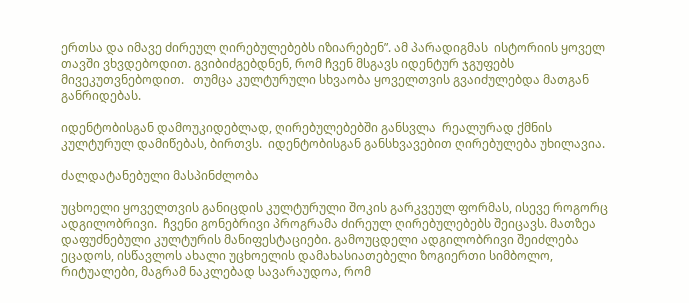ერთსა და იმავე ძირეულ ღირებულებებს იზიარებენ”. ამ პარადიგმას  ისტორიის ყოველ თავში ვხვდებოდით. გვიბიძგებდნენ, რომ ჩვენ მსგავს იდენტურ ჯგუფებს მივეკუთვნებოდით.   თუმცა კულტურული სხვაობა ყოველთვის გვაიძულებდა მათგან განრიდებას.

იდენტობისგან დამოუკიდებლად, ღირებულებებში განსვლა  რეალურად ქმნის კულტურულ დამიწებას, ბირთვს.  იდენტობისგან განსხვავებით ღირებულება უხილავია.

ძალდატანებული მასპინძლობა

უცხოელი ყოველთვის განიცდის კულტურული შოკის გარკვეულ ფორმას, ისევე როგორც  ადგილობრივი.  ჩვენი გონებრივი პროგრამა ძირეულ ღირებულებებს შეიცავს. მათზეა დაფუძნებული კულტურის მანიფესტაციები. გამოუცდელი ადგილობრივი შეიძლება ეცადოს, ისწავლოს ახალი უცხოელის დამახასიათებელი ზოგიერთი სიმბოლო, რიტუალები, მაგრამ ნაკლებად სავარაუდოა, რომ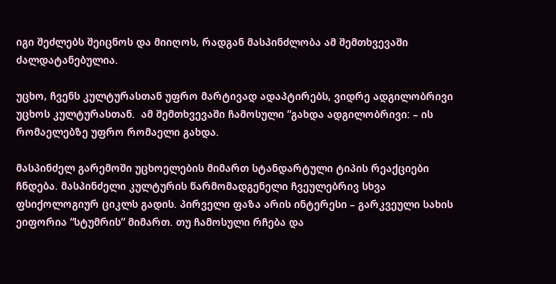იგი შეძლებს შეიცნოს და მიიღოს, რადგან მასპინძლობა ამ შემთხვევაში ძალდატანებულია.

უცხო, ჩვენს კულტურასთან უფრო მარტივად ადაპტირებს, ვიდრე ადგილობრივი უცხოს კულტურასთან.  ამ შემთხვევაში ჩამოსული “გახდა ადგილობრივი: – ის რომაელებზე უფრო რომაელი გახდა.

მასპინძელ გარემოში უცხოელების მიმართ სტანდარტული ტიპის რეაქციები ჩნდება. მასპინძელი კულტურის წარმომადგენელი ჩვეულებრივ სხვა ფსიქოლოგიურ ციკლს გადის. პირველი ფაზა არის ინტერესი – გარკვეული სახის ეიფორია “სტუმრის” მიმართ. თუ ჩამოსული რჩება და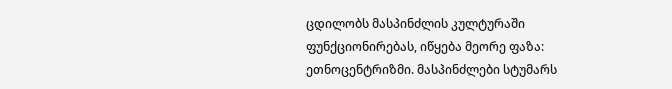ცდილობს მასპინძლის კულტურაში ფუნქციონირებას, იწყება მეორე ფაზა: ეთნოცენტრიზმი. მასპინძლები სტუმარს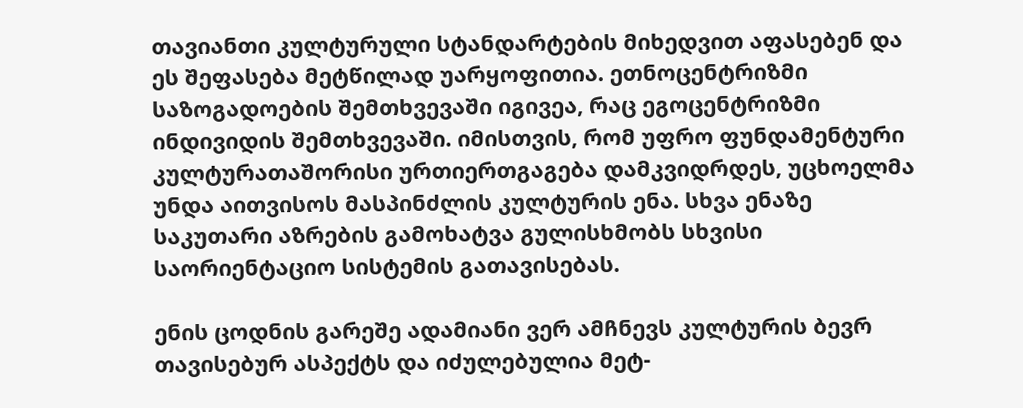თავიანთი კულტურული სტანდარტების მიხედვით აფასებენ და ეს შეფასება მეტწილად უარყოფითია. ეთნოცენტრიზმი საზოგადოების შემთხვევაში იგივეა, რაც ეგოცენტრიზმი ინდივიდის შემთხვევაში. იმისთვის, რომ უფრო ფუნდამენტური კულტურათაშორისი ურთიერთგაგება დამკვიდრდეს, უცხოელმა უნდა აითვისოს მასპინძლის კულტურის ენა. სხვა ენაზე საკუთარი აზრების გამოხატვა გულისხმობს სხვისი საორიენტაციო სისტემის გათავისებას.

ენის ცოდნის გარეშე ადამიანი ვერ ამჩნევს კულტურის ბევრ თავისებურ ასპექტს და იძულებულია მეტ-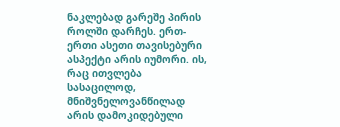ნაკლებად გარეშე პირის როლში დარჩეს. ერთ-ერთი ასეთი თავისებური ასპექტი არის იუმორი. ის, რაც ითვლება სასაცილოდ, მნიშვნელოვანწილად არის დამოკიდებული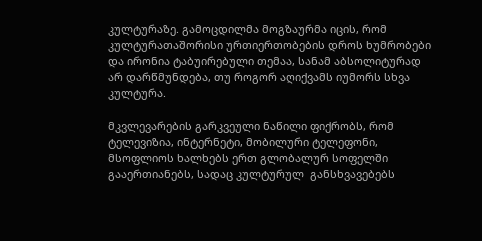კულტურაზე. გამოცდილმა მოგზაურმა იცის, რომ კულტურათაშორისი ურთიერთობების დროს ხუმრობები და ირონია ტაბუირებული თემაა, სანამ აბსოლიტურად არ დარწმუნდება, თუ როგორ აღიქვამს იუმორს სხვა კულტურა.

მკვლევარების გარკვეული ნაწილი ფიქრობს, რომ ტელევიზია, ინტერნეტი, მობილური ტელეფონი, მსოფლიოს ხალხებს ერთ გლობალურ სოფელში გააერთიანებს, სადაც კულტურულ  განსხვავებებს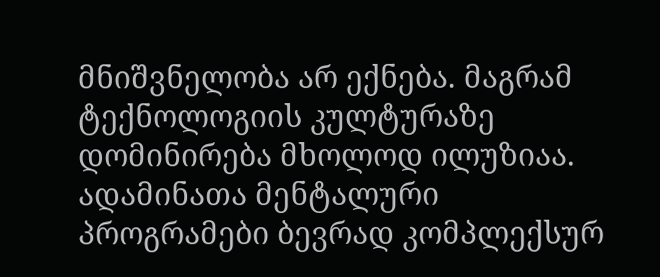მნიშვნელობა არ ექნება. მაგრამ ტექნოლოგიის კულტურაზე დომინირება მხოლოდ ილუზიაა. ადამინათა მენტალური პროგრამები ბევრად კომპლექსურ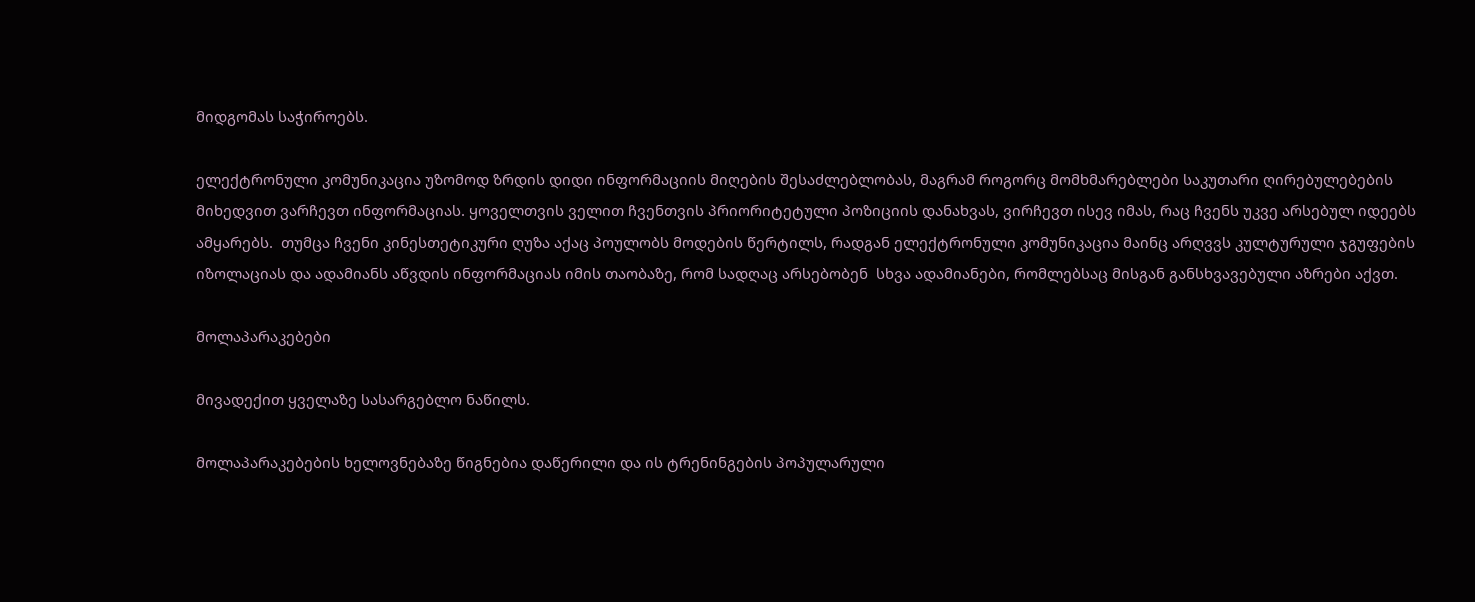მიდგომას საჭიროებს.

ელექტრონული კომუნიკაცია უზომოდ ზრდის დიდი ინფორმაციის მიღების შესაძლებლობას, მაგრამ როგორც მომხმარებლები საკუთარი ღირებულებების მიხედვით ვარჩევთ ინფორმაციას. ყოველთვის ველით ჩვენთვის პრიორიტეტული პოზიციის დანახვას, ვირჩევთ ისევ იმას, რაც ჩვენს უკვე არსებულ იდეებს ამყარებს.  თუმცა ჩვენი კინესთეტიკური ღუზა აქაც პოულობს მოდების წერტილს, რადგან ელექტრონული კომუნიკაცია მაინც არღვვს კულტურული ჯგუფების იზოლაციას და ადამიანს აწვდის ინფორმაციას იმის თაობაზე, რომ სადღაც არსებობენ  სხვა ადამიანები, რომლებსაც მისგან განსხვავებული აზრები აქვთ.

მოლაპარაკებები

მივადექით ყველაზე სასარგებლო ნაწილს.

მოლაპარაკებების ხელოვნებაზე წიგნებია დაწერილი და ის ტრენინგების პოპულარული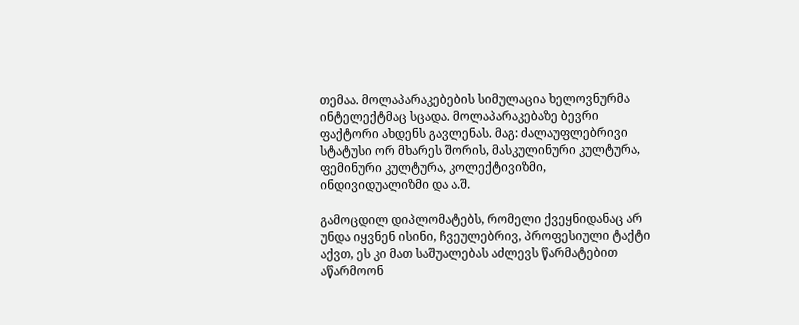თემაა. მოლაპარაკებების სიმულაცია ხელოვნურმა ინტელექტმაც სცადა. მოლაპარაკებაზე ბევრი ფაქტორი ახდენს გავლენას. მაგ: ძალაუფლებრივი სტატუსი ორ მხარეს შორის, მასკულინური კულტურა, ფემინური კულტურა, კოლექტივიზმი, ინდივიდუალიზმი და ა.შ.

გამოცდილ დიპლომატებს, რომელი ქვეყნიდანაც არ უნდა იყვნენ ისინი, ჩვეულებრივ, პროფესიული ტაქტი აქვთ, ეს კი მათ საშუალებას აძლევს წარმატებით აწარმოონ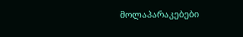მოლაპარაკებები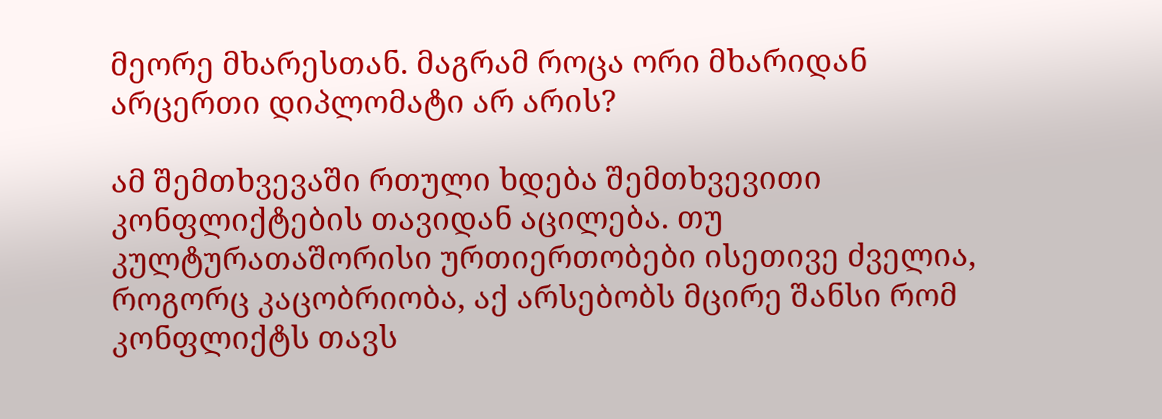მეორე მხარესთან. მაგრამ როცა ორი მხარიდან არცერთი დიპლომატი არ არის?

ამ შემთხვევაში რთული ხდება შემთხვევითი კონფლიქტების თავიდან აცილება. თუ კულტურათაშორისი ურთიერთობები ისეთივე ძველია, როგორც კაცობრიობა, აქ არსებობს მცირე შანსი რომ კონფლიქტს თავს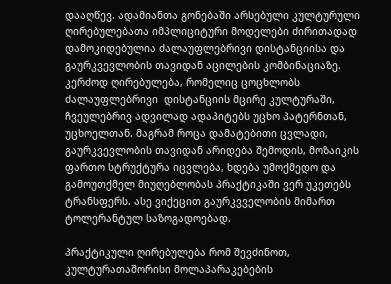დააღწევ. ადამიანთა გონებაში არსებული კულტურული ღირებულებათა იმპლიციტური მოდელები ძირითადად დამოკიდებულია ძალაუფლებრივი დისტანციისა და გაურკვევლობის თავიდან აცილების კომბინაციაზე. კერძოდ ღირებულება, რომელიც ცოცხლობს ძალაუფლებრივი  დისტანციის მცირე კულტურაში, ჩვეულებრივ ადვილად ადაპიტებს უცხო პატერნთან, უცხოელთან. მაგრამ როცა დამატებითი ცვლადი, გაურკვევლობის თავიდან არიდება შემოდის, მოზაიკის ფართო სტრუქტურა იცვლება, ხდება უმოქმედო და   გამოუთქმელ მიუღებლობას პრაქტიკაში ვერ უკეთებს ტრანსფერს. ასე ვიქეცით გაურკვველობის მიმართ ტოლერანტულ საზოგადოებად.

პრაქტიკული ღირებულება რომ შევძინოთ, კულტურათაშორისი მოლაპარაკებების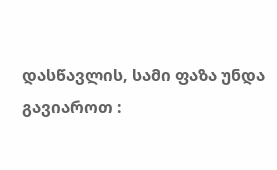დასწავლის, სამი ფაზა უნდა გავიაროთ :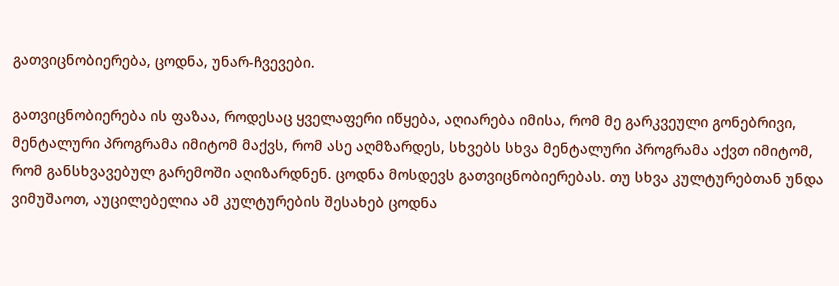გათვიცნობიერება, ცოდნა, უნარ-ჩვევები.

გათვიცნობიერება ის ფაზაა, როდესაც ყველაფერი იწყება, აღიარება იმისა, რომ მე გარკვეული გონებრივი, მენტალური პროგრამა იმიტომ მაქვს, რომ ასე აღმზარდეს, სხვებს სხვა მენტალური პროგრამა აქვთ იმიტომ, რომ განსხვავებულ გარემოში აღიზარდნენ. ცოდნა მოსდევს გათვიცნობიერებას. თუ სხვა კულტურებთან უნდა ვიმუშაოთ, აუცილებელია ამ კულტურების შესახებ ცოდნა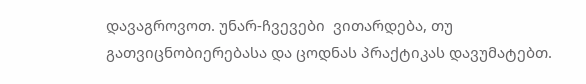დავაგროვოთ. უნარ-ჩვევები  ვითარდება, თუ გათვიცნობიერებასა და ცოდნას პრაქტიკას დავუმატებთ.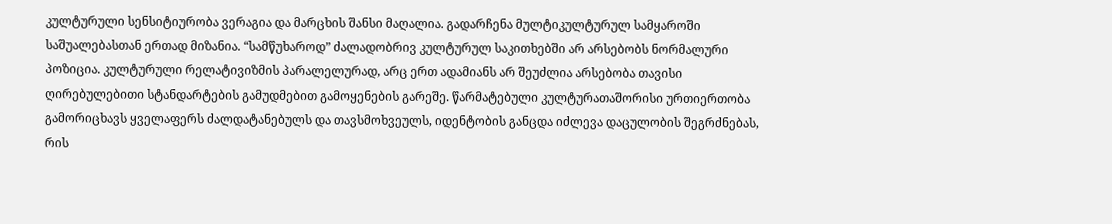კულტურული სენსიტიურობა ვერაგია და მარცხის შანსი მაღალია. გადარჩენა მულტიკულტურულ სამყაროში საშუალებასთან ერთად მიზანია. “სამწუხაროდ” ძალადობრივ კულტურულ საკითხებში არ არსებობს ნორმალური პოზიცია. კულტურული რელატივიზმის პარალელურად, არც ერთ ადამიანს არ შეუძლია არსებობა თავისი ღირებულებითი სტანდარტების გამუდმებით გამოყენების გარეშე. წარმატებული კულტურათაშორისი ურთიერთობა გამორიცხავს ყველაფერს ძალდატანებულს და თავსმოხვეულს, იდენტობის განცდა იძლევა დაცულობის შეგრძნებას, რის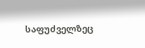საფუძველზეც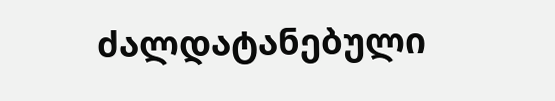ძალდატანებული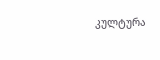კულტურა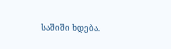საშიში ხდება.